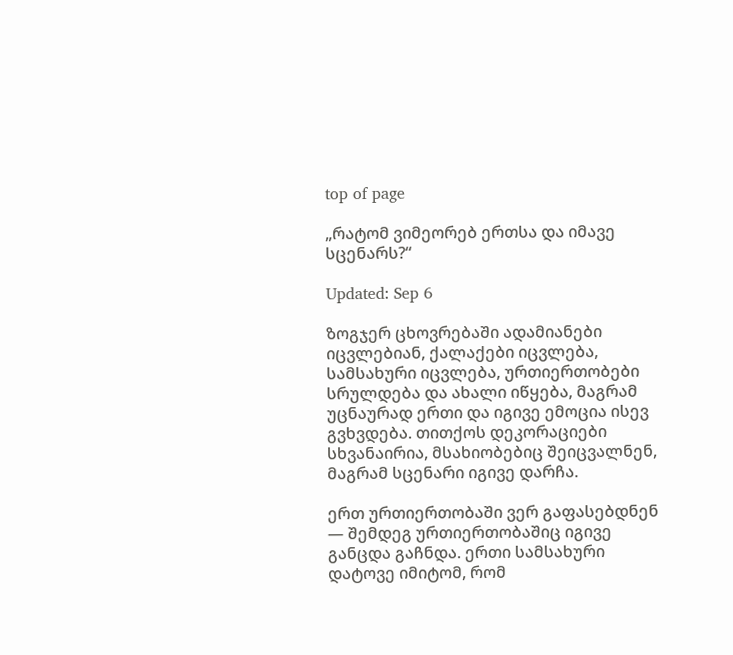top of page

„რატომ ვიმეორებ ერთსა და იმავე სცენარს?“

Updated: Sep 6

ზოგჯერ ცხოვრებაში ადამიანები იცვლებიან, ქალაქები იცვლება, სამსახური იცვლება, ურთიერთობები სრულდება და ახალი იწყება, მაგრამ უცნაურად ერთი და იგივე ემოცია ისევ გვხვდება. თითქოს დეკორაციები სხვანაირია, მსახიობებიც შეიცვალნენ, მაგრამ სცენარი იგივე დარჩა.

ერთ ურთიერთობაში ვერ გაფასებდნენ — შემდეგ ურთიერთობაშიც იგივე განცდა გაჩნდა. ერთი სამსახური დატოვე იმიტომ, რომ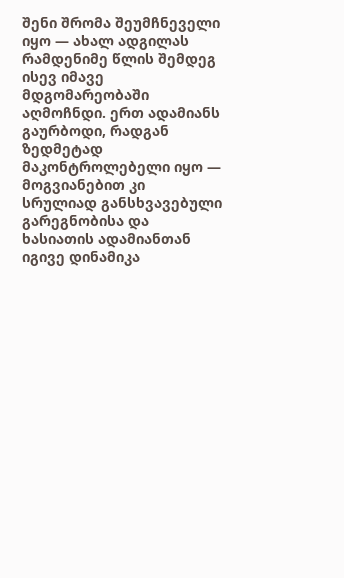შენი შრომა შეუმჩნეველი იყო — ახალ ადგილას რამდენიმე წლის შემდეგ ისევ იმავე მდგომარეობაში აღმოჩნდი. ერთ ადამიანს გაურბოდი, რადგან ზედმეტად მაკონტროლებელი იყო — მოგვიანებით კი სრულიად განსხვავებული გარეგნობისა და ხასიათის ადამიანთან იგივე დინამიკა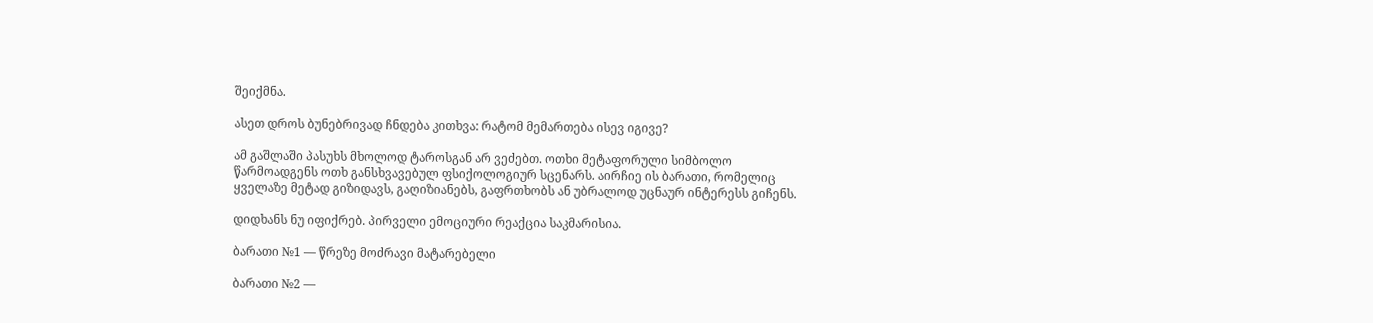შეიქმნა.

ასეთ დროს ბუნებრივად ჩნდება კითხვა: რატომ მემართება ისევ იგივე?

ამ გაშლაში პასუხს მხოლოდ ტაროსგან არ ვეძებთ. ოთხი მეტაფორული სიმბოლო წარმოადგენს ოთხ განსხვავებულ ფსიქოლოგიურ სცენარს. აირჩიე ის ბარათი, რომელიც ყველაზე მეტად გიზიდავს, გაღიზიანებს, გაფრთხობს ან უბრალოდ უცნაურ ინტერესს გიჩენს.

დიდხანს ნუ იფიქრებ. პირველი ემოციური რეაქცია საკმარისია.

ბარათი №1 — წრეზე მოძრავი მატარებელი

ბარათი №2 —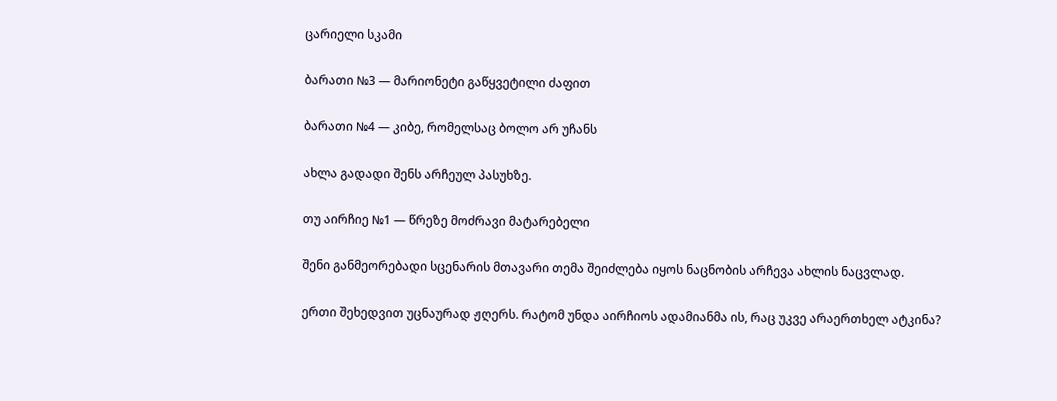ცარიელი სკამი

ბარათი №3 — მარიონეტი გაწყვეტილი ძაფით

ბარათი №4 — კიბე, რომელსაც ბოლო არ უჩანს

ახლა გადადი შენს არჩეულ პასუხზე.

თუ აირჩიე №1 — წრეზე მოძრავი მატარებელი

შენი განმეორებადი სცენარის მთავარი თემა შეიძლება იყოს ნაცნობის არჩევა ახლის ნაცვლად.

ერთი შეხედვით უცნაურად ჟღერს. რატომ უნდა აირჩიოს ადამიანმა ის, რაც უკვე არაერთხელ ატკინა?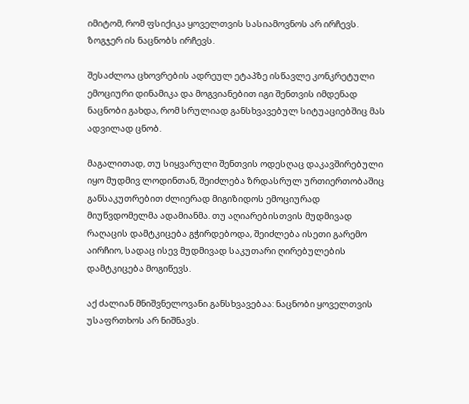იმიტომ, რომ ფსიქიკა ყოველთვის სასიამოვნოს არ ირჩევს. ზოგჯერ ის ნაცნობს ირჩევს.

შესაძლოა ცხოვრების ადრეულ ეტაპზე ისწავლე კონკრეტული ემოციური დინამიკა და მოგვიანებით იგი შენთვის იმდენად ნაცნობი გახდა, რომ სრულიად განსხვავებულ სიტუაციებშიც მას ადვილად ცნობ.

მაგალითად, თუ სიყვარული შენთვის ოდესღაც დაკავშირებული იყო მუდმივ ლოდინთან, შეიძლება ზრდასრულ ურთიერთობაშიც განსაკუთრებით ძლიერად მიგიზიდოს ემოციურად მიუწვდომელმა ადამიანმა. თუ აღიარებისთვის მუდმივად რაღაცის დამტკიცება გჭირდებოდა, შეიძლება ისეთი გარემო აირჩიო, სადაც ისევ მუდმივად საკუთარი ღირებულების დამტკიცება მოგიწევს.

აქ ძალიან მნიშვნელოვანი განსხვავებაა: ნაცნობი ყოველთვის უსაფრთხოს არ ნიშნავს.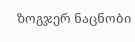ზოგჯერ ნაცნობი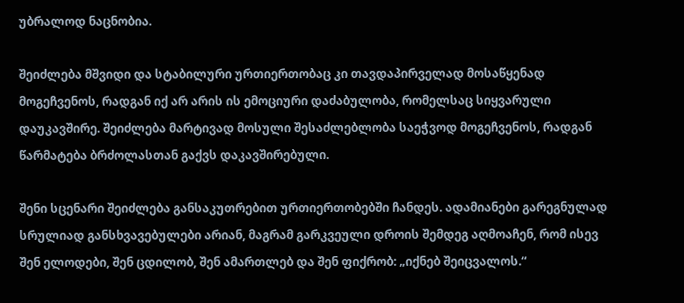უბრალოდ ნაცნობია.

შეიძლება მშვიდი და სტაბილური ურთიერთობაც კი თავდაპირველად მოსაწყენად მოგეჩვენოს, რადგან იქ არ არის ის ემოციური დაძაბულობა, რომელსაც სიყვარული დაუკავშირე. შეიძლება მარტივად მოსული შესაძლებლობა საეჭვოდ მოგეჩვენოს, რადგან წარმატება ბრძოლასთან გაქვს დაკავშირებული.

შენი სცენარი შეიძლება განსაკუთრებით ურთიერთობებში ჩანდეს. ადამიანები გარეგნულად სრულიად განსხვავებულები არიან, მაგრამ გარკვეული დროის შემდეგ აღმოაჩენ, რომ ისევ შენ ელოდები, შენ ცდილობ, შენ ამართლებ და შენ ფიქრობ: „იქნებ შეიცვალოს.“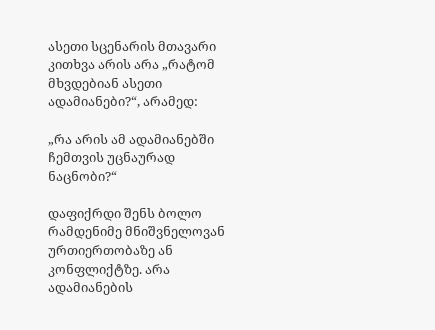ასეთი სცენარის მთავარი კითხვა არის არა „რატომ მხვდებიან ასეთი ადამიანები?“, არამედ:

„რა არის ამ ადამიანებში ჩემთვის უცნაურად ნაცნობი?“

დაფიქრდი შენს ბოლო რამდენიმე მნიშვნელოვან ურთიერთობაზე ან კონფლიქტზე. არა ადამიანების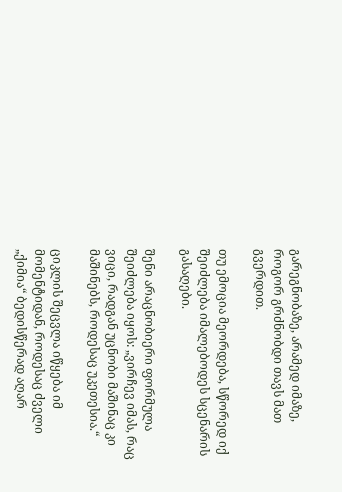გარეგნობაზე, არამედ იმაზე, როგორ გრძნობდი თავს მათ გვერდით.

თუ ემოცია მეორდება, სწორედ იქ შეიძლება იმალებოდეს სცენარის გასაღები.

შენი არაცნობიერი ფორმულა შეიძლება იყოს: „ვირჩევ იმას, რაც ვიცი, რადგან უცნობი მაშინაც კი მაშინებს, როდესაც უკეთესია.“

ციკლის შეცვლა იწყება იმ მომენტიდან, როდესაც ძველი „ქიმია“ ბედისწერად აღარ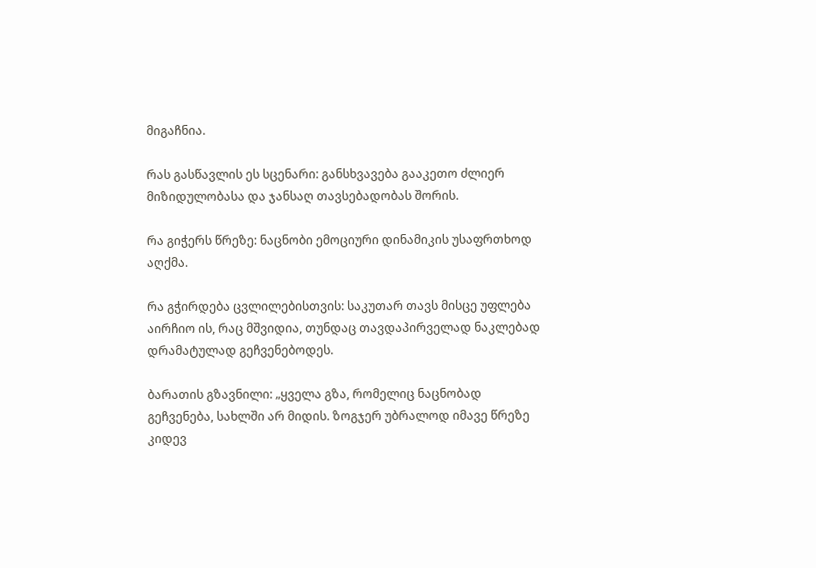მიგაჩნია.

რას გასწავლის ეს სცენარი: განსხვავება გააკეთო ძლიერ მიზიდულობასა და ჯანსაღ თავსებადობას შორის.

რა გიჭერს წრეზე: ნაცნობი ემოციური დინამიკის უსაფრთხოდ აღქმა.

რა გჭირდება ცვლილებისთვის: საკუთარ თავს მისცე უფლება აირჩიო ის, რაც მშვიდია, თუნდაც თავდაპირველად ნაკლებად დრამატულად გეჩვენებოდეს.

ბარათის გზავნილი: „ყველა გზა, რომელიც ნაცნობად გეჩვენება, სახლში არ მიდის. ზოგჯერ უბრალოდ იმავე წრეზე კიდევ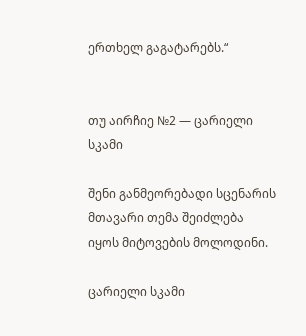ერთხელ გაგატარებს.“


თუ აირჩიე №2 — ცარიელი სკამი

შენი განმეორებადი სცენარის მთავარი თემა შეიძლება იყოს მიტოვების მოლოდინი.

ცარიელი სკამი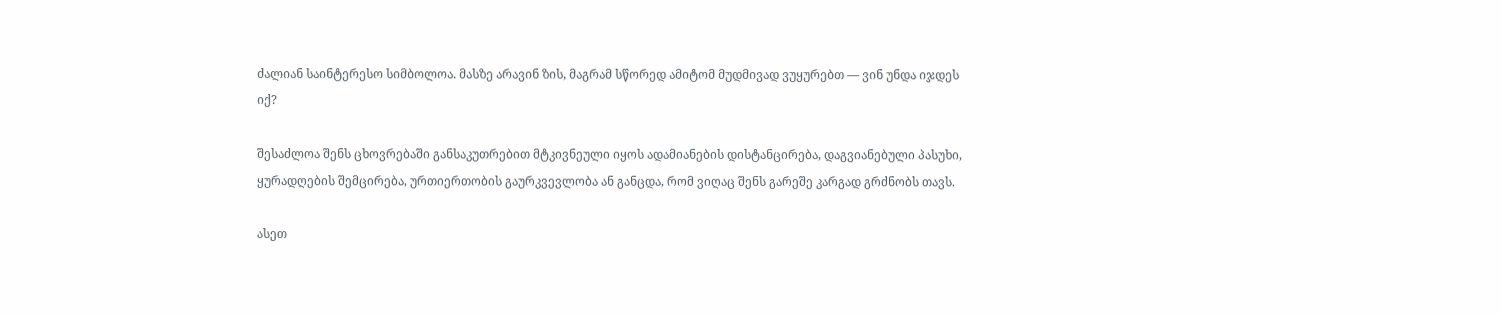ძალიან საინტერესო სიმბოლოა. მასზე არავინ ზის, მაგრამ სწორედ ამიტომ მუდმივად ვუყურებთ — ვინ უნდა იჯდეს იქ?

შესაძლოა შენს ცხოვრებაში განსაკუთრებით მტკივნეული იყოს ადამიანების დისტანცირება, დაგვიანებული პასუხი, ყურადღების შემცირება, ურთიერთობის გაურკვევლობა ან განცდა, რომ ვიღაც შენს გარეშე კარგად გრძნობს თავს.

ასეთ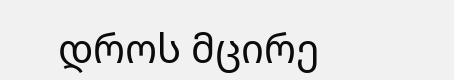დროს მცირე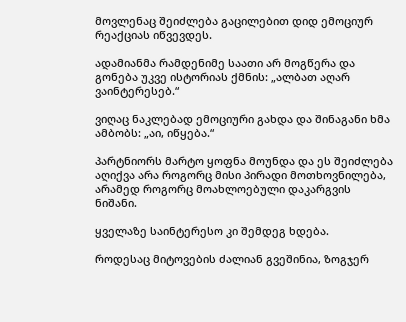მოვლენაც შეიძლება გაცილებით დიდ ემოციურ რეაქციას იწვევდეს.

ადამიანმა რამდენიმე საათი არ მოგწერა და გონება უკვე ისტორიას ქმნის: „ალბათ აღარ ვაინტერესებ.“

ვიღაც ნაკლებად ემოციური გახდა და შინაგანი ხმა ამბობს: „აი, იწყება.“

პარტნიორს მარტო ყოფნა მოუნდა და ეს შეიძლება აღიქვა არა როგორც მისი პირადი მოთხოვნილება, არამედ როგორც მოახლოებული დაკარგვის ნიშანი.

ყველაზე საინტერესო კი შემდეგ ხდება.

როდესაც მიტოვების ძალიან გვეშინია, ზოგჯერ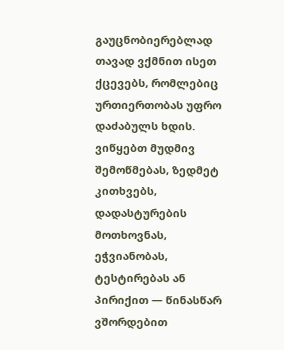გაუცნობიერებლად თავად ვქმნით ისეთ ქცევებს, რომლებიც ურთიერთობას უფრო დაძაბულს ხდის. ვიწყებთ მუდმივ შემოწმებას, ზედმეტ კითხვებს, დადასტურების მოთხოვნას, ეჭვიანობას, ტესტირებას ან პირიქით — წინასწარ ვშორდებით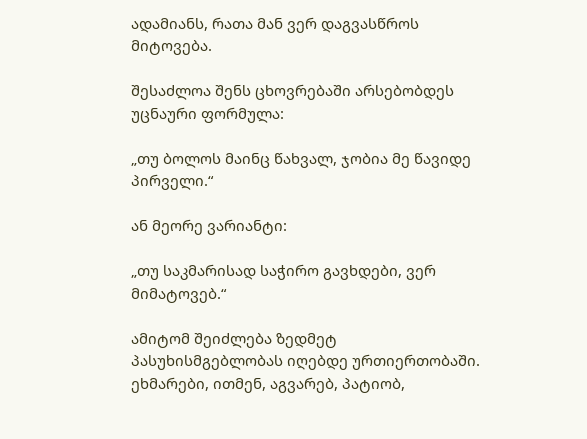ადამიანს, რათა მან ვერ დაგვასწროს მიტოვება.

შესაძლოა შენს ცხოვრებაში არსებობდეს უცნაური ფორმულა:

„თუ ბოლოს მაინც წახვალ, ჯობია მე წავიდე პირველი.“

ან მეორე ვარიანტი:

„თუ საკმარისად საჭირო გავხდები, ვერ მიმატოვებ.“

ამიტომ შეიძლება ზედმეტ პასუხისმგებლობას იღებდე ურთიერთობაში. ეხმარები, ითმენ, აგვარებ, პატიობ,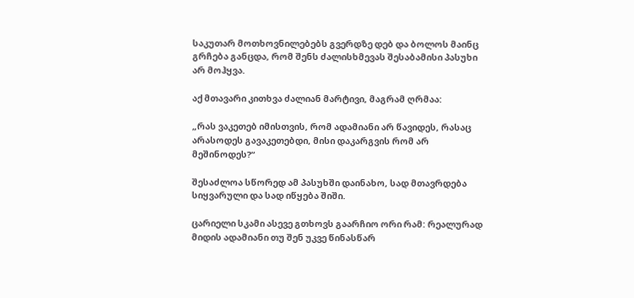საკუთარ მოთხოვნილებებს გვერდზე დებ და ბოლოს მაინც გრჩება განცდა, რომ შენს ძალისხმევას შესაბამისი პასუხი არ მოჰყვა.

აქ მთავარი კითხვა ძალიან მარტივი, მაგრამ ღრმაა:

„რას ვაკეთებ იმისთვის, რომ ადამიანი არ წავიდეს, რასაც არასოდეს გავაკეთებდი, მისი დაკარგვის რომ არ მეშინოდეს?“

შესაძლოა სწორედ ამ პასუხში დაინახო, სად მთავრდება სიყვარული და სად იწყება შიში.

ცარიელი სკამი ასევე გთხოვს გაარჩიო ორი რამ: რეალურად მიდის ადამიანი თუ შენ უკვე წინასწარ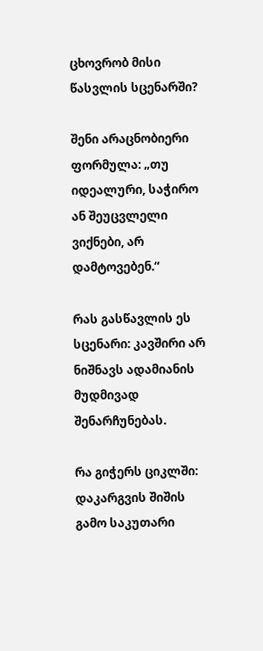ცხოვრობ მისი წასვლის სცენარში?

შენი არაცნობიერი ფორმულა: „თუ იდეალური, საჭირო ან შეუცვლელი ვიქნები, არ დამტოვებენ.“

რას გასწავლის ეს სცენარი: კავშირი არ ნიშნავს ადამიანის მუდმივად შენარჩუნებას.

რა გიჭერს ციკლში: დაკარგვის შიშის გამო საკუთარი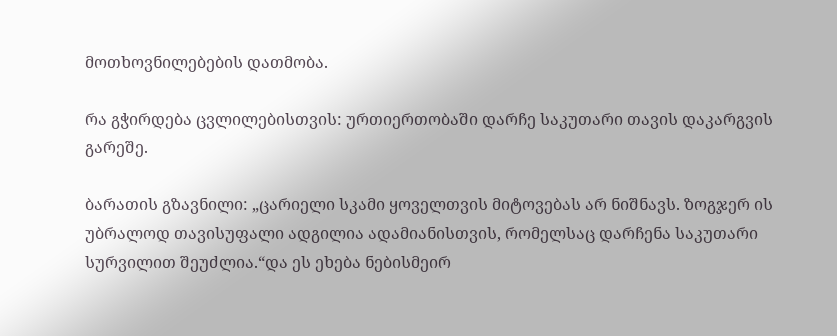მოთხოვნილებების დათმობა.

რა გჭირდება ცვლილებისთვის: ურთიერთობაში დარჩე საკუთარი თავის დაკარგვის გარეშე.

ბარათის გზავნილი: „ცარიელი სკამი ყოველთვის მიტოვებას არ ნიშნავს. ზოგჯერ ის უბრალოდ თავისუფალი ადგილია ადამიანისთვის, რომელსაც დარჩენა საკუთარი სურვილით შეუძლია.“და ეს ეხება ნებისმეირ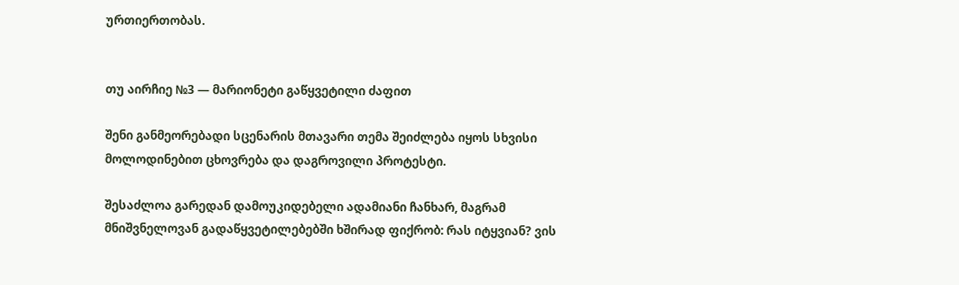ურთიერთობას.


თუ აირჩიე №3 — მარიონეტი გაწყვეტილი ძაფით

შენი განმეორებადი სცენარის მთავარი თემა შეიძლება იყოს სხვისი მოლოდინებით ცხოვრება და დაგროვილი პროტესტი.

შესაძლოა გარედან დამოუკიდებელი ადამიანი ჩანხარ, მაგრამ მნიშვნელოვან გადაწყვეტილებებში ხშირად ფიქრობ: რას იტყვიან? ვის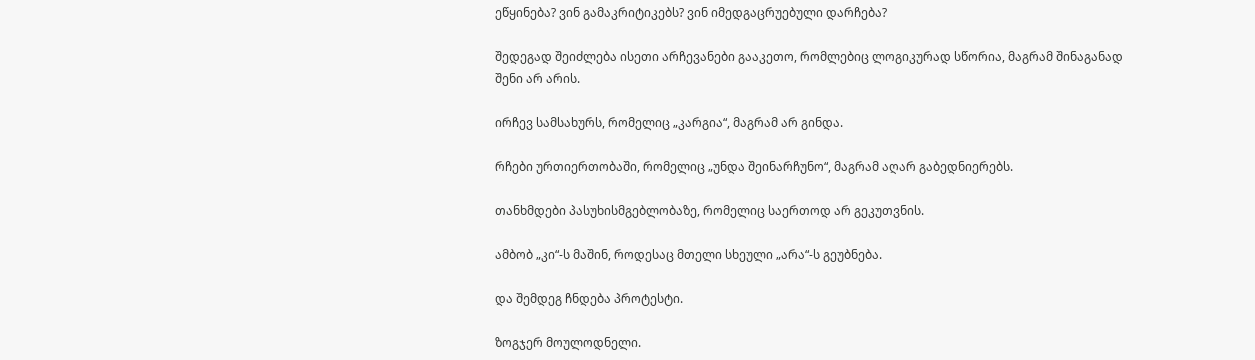ეწყინება? ვინ გამაკრიტიკებს? ვინ იმედგაცრუებული დარჩება?

შედეგად შეიძლება ისეთი არჩევანები გააკეთო, რომლებიც ლოგიკურად სწორია, მაგრამ შინაგანად შენი არ არის.

ირჩევ სამსახურს, რომელიც „კარგია“, მაგრამ არ გინდა.

რჩები ურთიერთობაში, რომელიც „უნდა შეინარჩუნო“, მაგრამ აღარ გაბედნიერებს.

თანხმდები პასუხისმგებლობაზე, რომელიც საერთოდ არ გეკუთვნის.

ამბობ „კი“-ს მაშინ, როდესაც მთელი სხეული „არა“-ს გეუბნება.

და შემდეგ ჩნდება პროტესტი.

ზოგჯერ მოულოდნელი.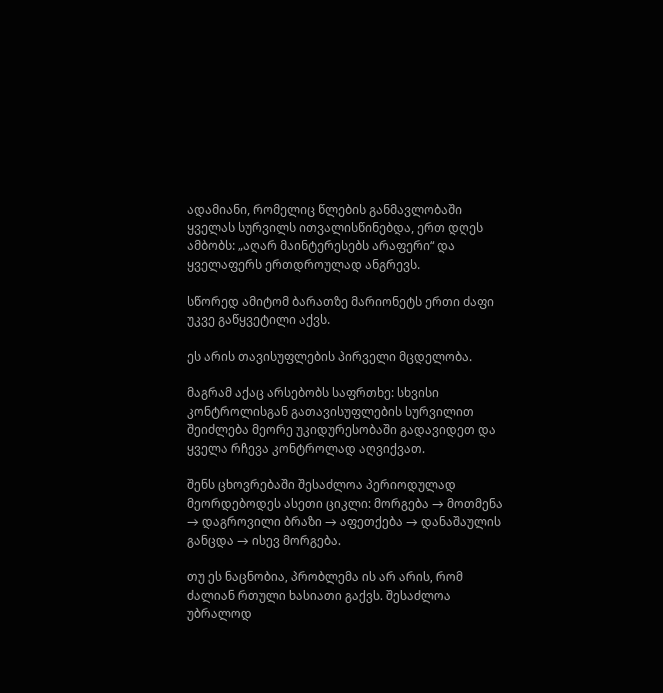ადამიანი, რომელიც წლების განმავლობაში ყველას სურვილს ითვალისწინებდა, ერთ დღეს ამბობს: „აღარ მაინტერესებს არაფერი“ და ყველაფერს ერთდროულად ანგრევს.

სწორედ ამიტომ ბარათზე მარიონეტს ერთი ძაფი უკვე გაწყვეტილი აქვს.

ეს არის თავისუფლების პირველი მცდელობა.

მაგრამ აქაც არსებობს საფრთხე: სხვისი კონტროლისგან გათავისუფლების სურვილით შეიძლება მეორე უკიდურესობაში გადავიდეთ და ყველა რჩევა კონტროლად აღვიქვათ.

შენს ცხოვრებაში შესაძლოა პერიოდულად მეორდებოდეს ასეთი ციკლი: მორგება → მოთმენა → დაგროვილი ბრაზი → აფეთქება → დანაშაულის განცდა → ისევ მორგება.

თუ ეს ნაცნობია, პრობლემა ის არ არის, რომ ძალიან რთული ხასიათი გაქვს. შესაძლოა უბრალოდ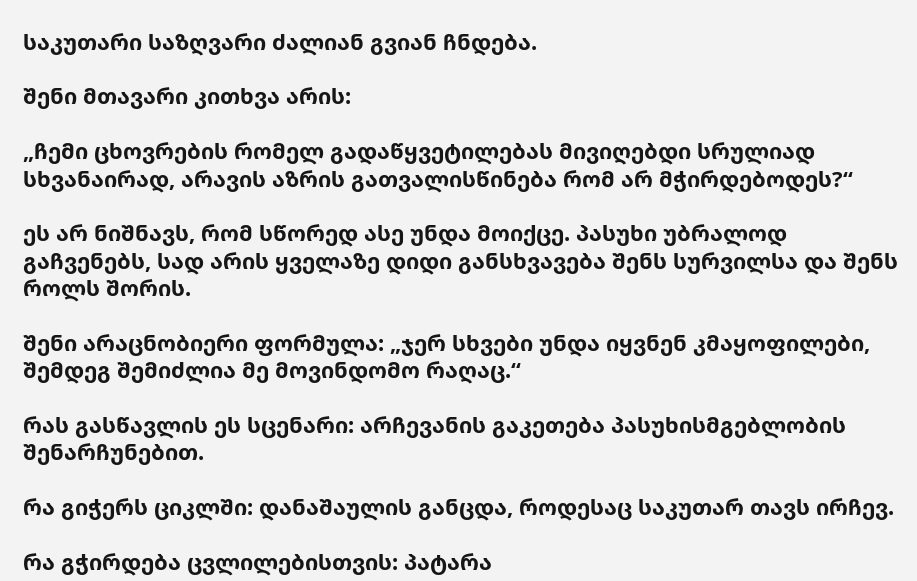საკუთარი საზღვარი ძალიან გვიან ჩნდება.

შენი მთავარი კითხვა არის:

„ჩემი ცხოვრების რომელ გადაწყვეტილებას მივიღებდი სრულიად სხვანაირად, არავის აზრის გათვალისწინება რომ არ მჭირდებოდეს?“

ეს არ ნიშნავს, რომ სწორედ ასე უნდა მოიქცე. პასუხი უბრალოდ გაჩვენებს, სად არის ყველაზე დიდი განსხვავება შენს სურვილსა და შენს როლს შორის.

შენი არაცნობიერი ფორმულა: „ჯერ სხვები უნდა იყვნენ კმაყოფილები, შემდეგ შემიძლია მე მოვინდომო რაღაც.“

რას გასწავლის ეს სცენარი: არჩევანის გაკეთება პასუხისმგებლობის შენარჩუნებით.

რა გიჭერს ციკლში: დანაშაულის განცდა, როდესაც საკუთარ თავს ირჩევ.

რა გჭირდება ცვლილებისთვის: პატარა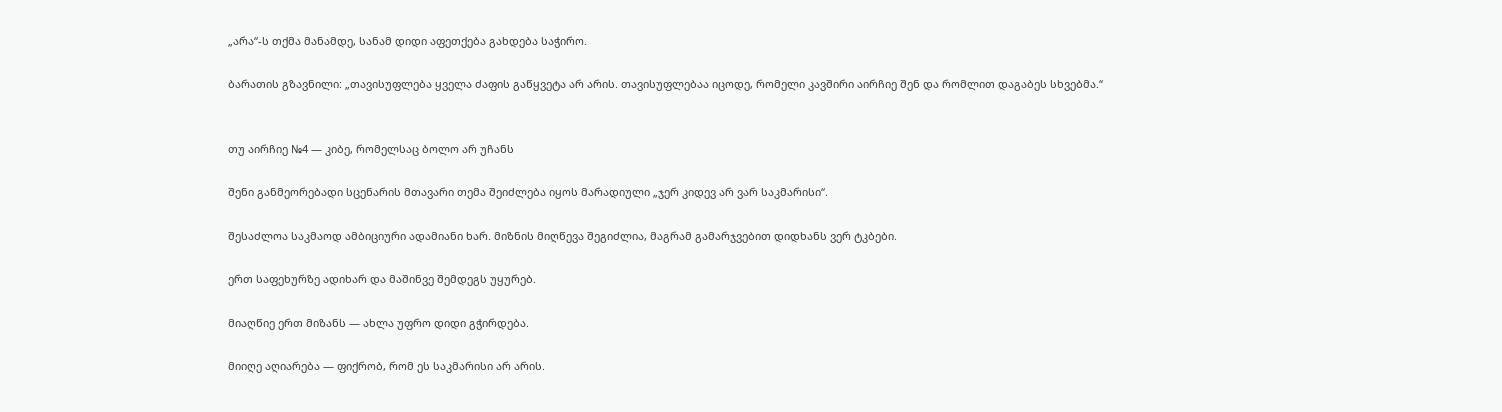„არა“-ს თქმა მანამდე, სანამ დიდი აფეთქება გახდება საჭირო.

ბარათის გზავნილი: „თავისუფლება ყველა ძაფის გაწყვეტა არ არის. თავისუფლებაა იცოდე, რომელი კავშირი აირჩიე შენ და რომლით დაგაბეს სხვებმა.“


თუ აირჩიე №4 — კიბე, რომელსაც ბოლო არ უჩანს

შენი განმეორებადი სცენარის მთავარი თემა შეიძლება იყოს მარადიული „ჯერ კიდევ არ ვარ საკმარისი“.

შესაძლოა საკმაოდ ამბიციური ადამიანი ხარ. მიზნის მიღწევა შეგიძლია, მაგრამ გამარჯვებით დიდხანს ვერ ტკბები.

ერთ საფეხურზე ადიხარ და მაშინვე შემდეგს უყურებ.

მიაღწიე ერთ მიზანს — ახლა უფრო დიდი გჭირდება.

მიიღე აღიარება — ფიქრობ, რომ ეს საკმარისი არ არის.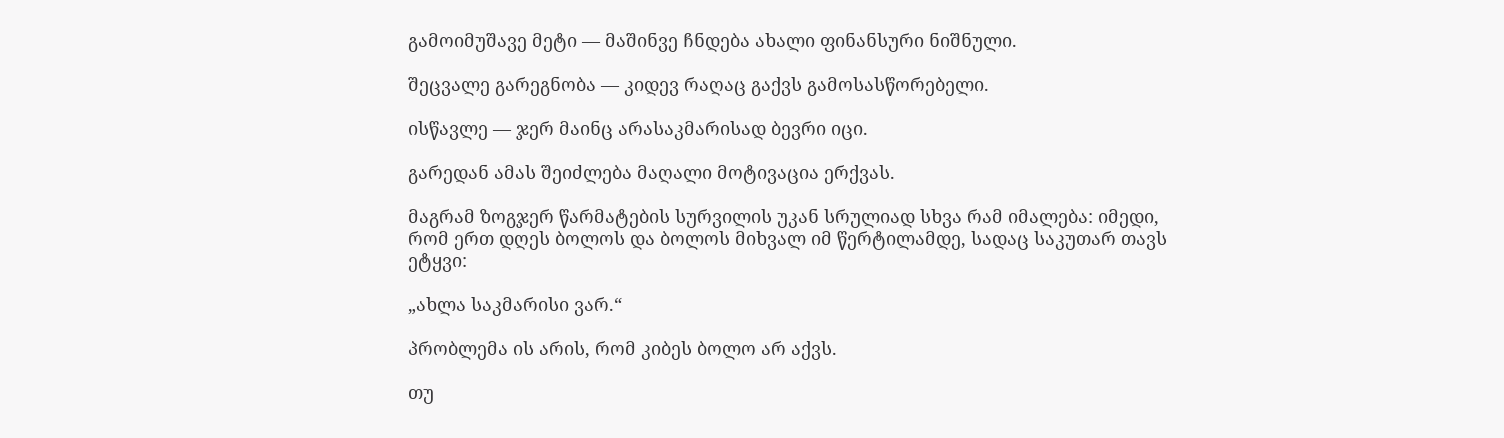გამოიმუშავე მეტი — მაშინვე ჩნდება ახალი ფინანსური ნიშნული.

შეცვალე გარეგნობა — კიდევ რაღაც გაქვს გამოსასწორებელი.

ისწავლე — ჯერ მაინც არასაკმარისად ბევრი იცი.

გარედან ამას შეიძლება მაღალი მოტივაცია ერქვას.

მაგრამ ზოგჯერ წარმატების სურვილის უკან სრულიად სხვა რამ იმალება: იმედი, რომ ერთ დღეს ბოლოს და ბოლოს მიხვალ იმ წერტილამდე, სადაც საკუთარ თავს ეტყვი:

„ახლა საკმარისი ვარ.“

პრობლემა ის არის, რომ კიბეს ბოლო არ აქვს.

თუ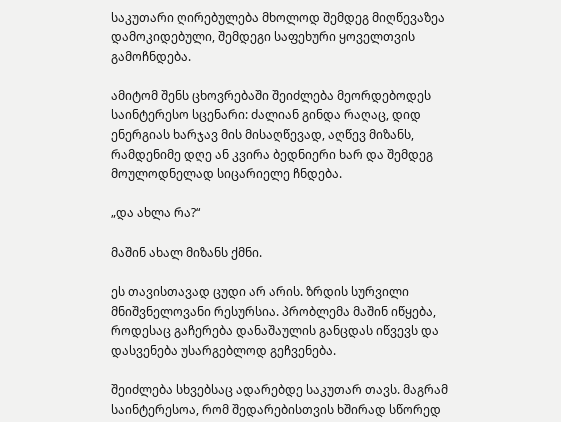საკუთარი ღირებულება მხოლოდ შემდეგ მიღწევაზეა დამოკიდებული, შემდეგი საფეხური ყოველთვის გამოჩნდება.

ამიტომ შენს ცხოვრებაში შეიძლება მეორდებოდეს საინტერესო სცენარი: ძალიან გინდა რაღაც, დიდ ენერგიას ხარჯავ მის მისაღწევად, აღწევ მიზანს, რამდენიმე დღე ან კვირა ბედნიერი ხარ და შემდეგ მოულოდნელად სიცარიელე ჩნდება.

„და ახლა რა?“

მაშინ ახალ მიზანს ქმნი.

ეს თავისთავად ცუდი არ არის. ზრდის სურვილი მნიშვნელოვანი რესურსია. პრობლემა მაშინ იწყება, როდესაც გაჩერება დანაშაულის განცდას იწვევს და დასვენება უსარგებლოდ გეჩვენება.

შეიძლება სხვებსაც ადარებდე საკუთარ თავს. მაგრამ საინტერესოა, რომ შედარებისთვის ხშირად სწორედ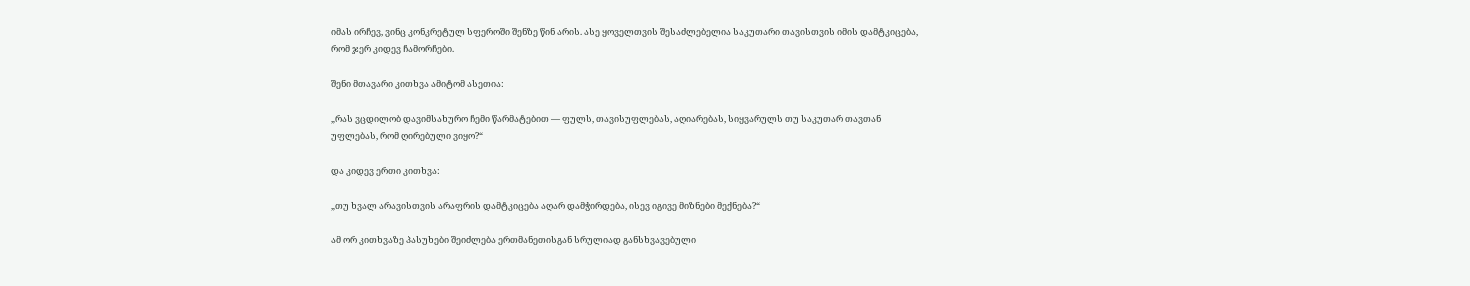იმას ირჩევ, ვინც კონკრეტულ სფეროში შენზე წინ არის. ასე ყოველთვის შესაძლებელია საკუთარი თავისთვის იმის დამტკიცება, რომ ჯერ კიდევ ჩამორჩები.

შენი მთავარი კითხვა ამიტომ ასეთია:

„რას ვცდილობ დავიმსახურო ჩემი წარმატებით — ფულს, თავისუფლებას, აღიარებას, სიყვარულს თუ საკუთარ თავთან უფლებას, რომ ღირებული ვიყო?“

და კიდევ ერთი კითხვა:

„თუ ხვალ არავისთვის არაფრის დამტკიცება აღარ დამჭირდება, ისევ იგივე მიზნები მექნება?“

ამ ორ კითხვაზე პასუხები შეიძლება ერთმანეთისგან სრულიად განსხვავებული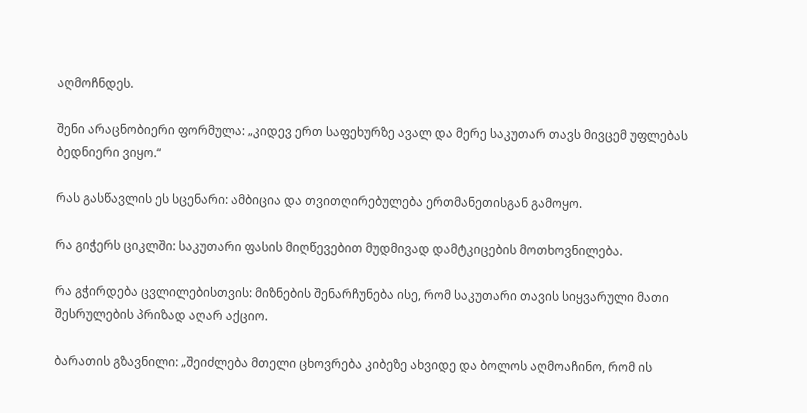აღმოჩნდეს.

შენი არაცნობიერი ფორმულა: „კიდევ ერთ საფეხურზე ავალ და მერე საკუთარ თავს მივცემ უფლებას ბედნიერი ვიყო.“

რას გასწავლის ეს სცენარი: ამბიცია და თვითღირებულება ერთმანეთისგან გამოყო.

რა გიჭერს ციკლში: საკუთარი ფასის მიღწევებით მუდმივად დამტკიცების მოთხოვნილება.

რა გჭირდება ცვლილებისთვის: მიზნების შენარჩუნება ისე, რომ საკუთარი თავის სიყვარული მათი შესრულების პრიზად აღარ აქციო.

ბარათის გზავნილი: „შეიძლება მთელი ცხოვრება კიბეზე ახვიდე და ბოლოს აღმოაჩინო, რომ ის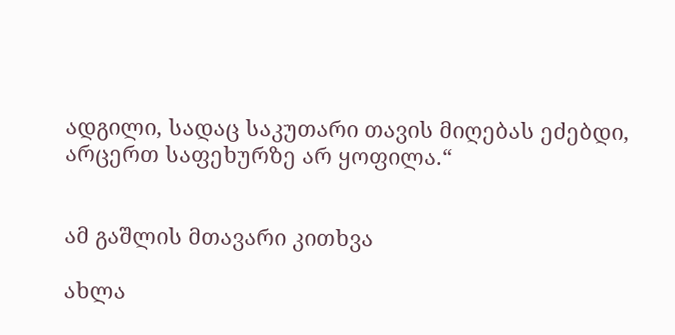ადგილი, სადაც საკუთარი თავის მიღებას ეძებდი, არცერთ საფეხურზე არ ყოფილა.“


ამ გაშლის მთავარი კითხვა

ახლა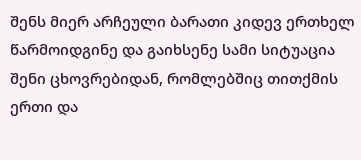შენს მიერ არჩეული ბარათი კიდევ ერთხელ წარმოიდგინე და გაიხსენე სამი სიტუაცია შენი ცხოვრებიდან, რომლებშიც თითქმის ერთი და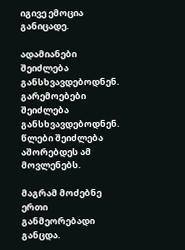იგივე ემოცია განიცადე.

ადამიანები შეიძლება განსხვავდებოდნენ. გარემოებები შეიძლება განსხვავდებოდნენ. წლები შეიძლება აშორებდეს ამ მოვლენებს.

მაგრამ მოძებნე ერთი განმეორებადი განცდა.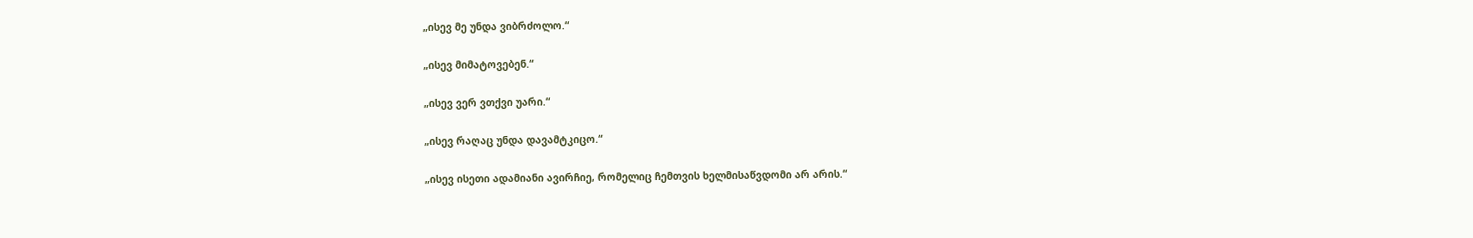„ისევ მე უნდა ვიბრძოლო.“

„ისევ მიმატოვებენ.“

„ისევ ვერ ვთქვი უარი.“

„ისევ რაღაც უნდა დავამტკიცო.“

„ისევ ისეთი ადამიანი ავირჩიე, რომელიც ჩემთვის ხელმისაწვდომი არ არის.“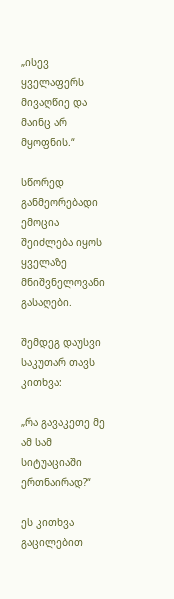„ისევ ყველაფერს მივაღწიე და მაინც არ მყოფნის.“

სწორედ განმეორებადი ემოცია შეიძლება იყოს ყველაზე მნიშვნელოვანი გასაღები.

შემდეგ დაუსვი საკუთარ თავს კითხვა:

„რა გავაკეთე მე ამ სამ სიტუაციაში ერთნაირად?“

ეს კითხვა გაცილებით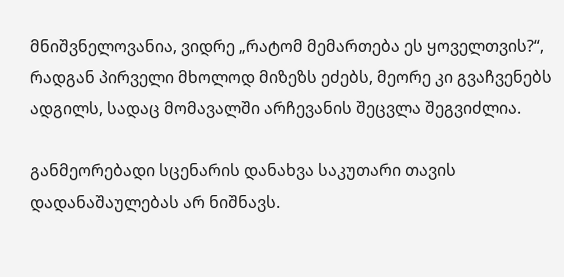მნიშვნელოვანია, ვიდრე „რატომ მემართება ეს ყოველთვის?“, რადგან პირველი მხოლოდ მიზეზს ეძებს, მეორე კი გვაჩვენებს ადგილს, სადაც მომავალში არჩევანის შეცვლა შეგვიძლია.

განმეორებადი სცენარის დანახვა საკუთარი თავის დადანაშაულებას არ ნიშნავს.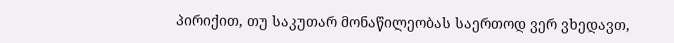პირიქით, თუ საკუთარ მონაწილეობას საერთოდ ვერ ვხედავთ,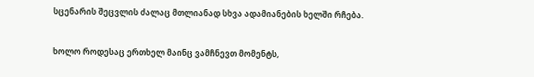სცენარის შეცვლის ძალაც მთლიანად სხვა ადამიანების ხელში რჩება.

ხოლო როდესაც ერთხელ მაინც ვამჩნევთ მომენტს,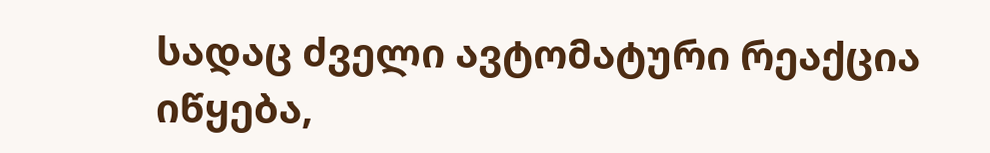სადაც ძველი ავტომატური რეაქცია იწყება,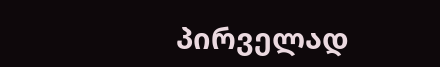პირველად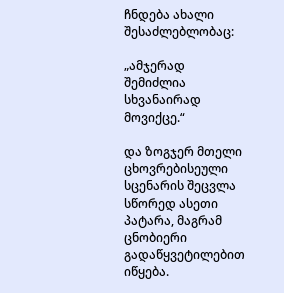ჩნდება ახალი შესაძლებლობაც:

„ამჯერად შემიძლია სხვანაირად მოვიქცე.“

და ზოგჯერ მთელი ცხოვრებისეული სცენარის შეცვლა სწორედ ასეთი პატარა, მაგრამ ცნობიერი გადაწყვეტილებით იწყება.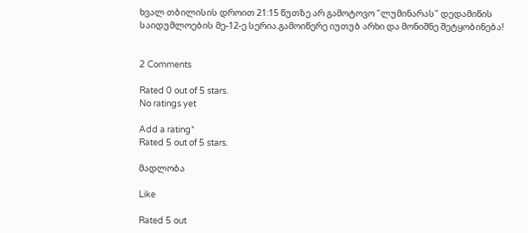ხვალ თბილისის დროით 21:15 წუთზე არ გამოტოვო "ლუმინარას" დედამიწის საიდუმლოების მე-12-ე სერია.გამოიწერე იუთუბ არხი და მონიშნე შეტყობინება!


2 Comments

Rated 0 out of 5 stars.
No ratings yet

Add a rating*
Rated 5 out of 5 stars.

მადლობა

Like

Rated 5 out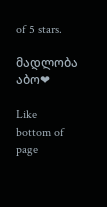of 5 stars.

მადლობა აბო❤

Like
bottom of page